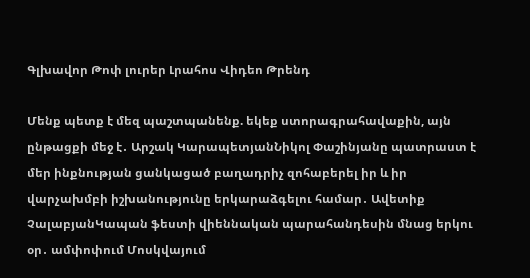Գլխավոր Թոփ լուրեր Լրահոս Վիդեո Թրենդ

Մենք պետք է մեզ պաշտպանենք. եկեք ստորագրահավաքին, այն ընթացքի մեջ է․ Արշակ ԿարապետյանՆիկոլ Փաշինյանը պատրաստ է մեր ինքնության ցանկացած բաղադրիչ զոհաբերել իր և իր վարչախմբի իշխանությունը երկարաձգելու համար․ Ավետիք ՉալաբյանԿապան ֆեստի վիեննական պարահանդեսին մնաց երկու օր․ ամփոփում Մոսկվայում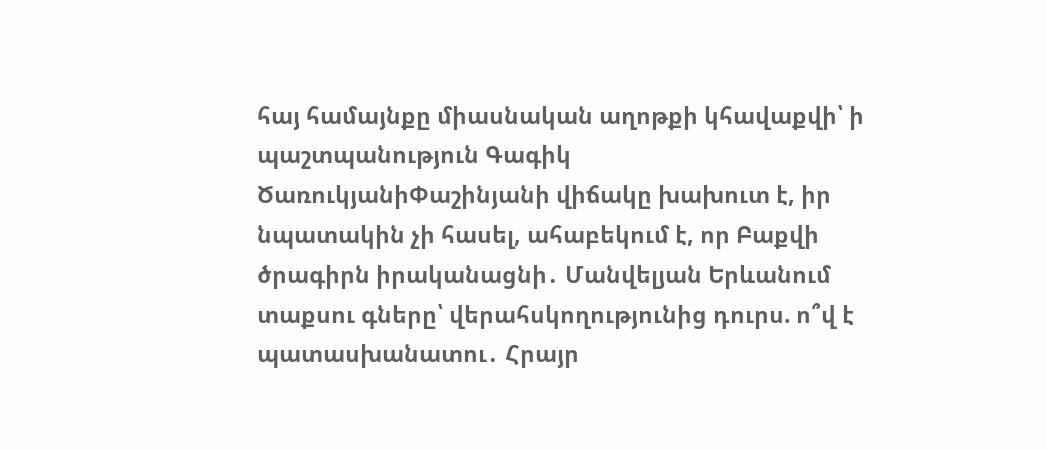հայ համայնքը միասնական աղոթքի կհավաքվի՝ ի պաշտպանություն Գագիկ ԾառուկյանիՓաշինյանի վիճակը խախուտ է, իր նպատակին չի հասել, ահաբեկում է, որ Բաքվի ծրագիրն իրականացնի․ Մանվելյան Երևանում տաքսու գները՝ վերահսկողությունից դուրս. ո՞վ է պատասխանատու․ Հրայր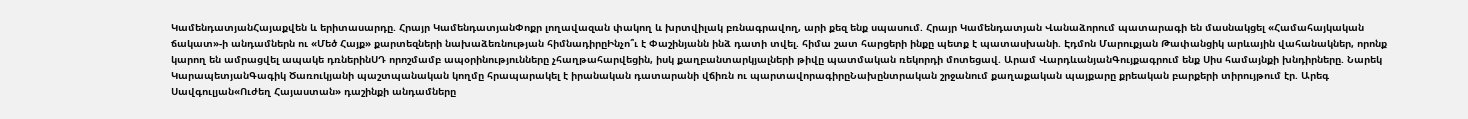ԿամենդատյանՀայաքվեն և երիտասարդը. Հրայր ԿամենդատյանՓոքր լողավազան փակող և խրտվիլակ բռնագրավող, արի քեզ ենք սպասում. Հրայր Կամենդատյան Վանաձորում պատարագի են մասնակցել «Համահայկական ճակատ»-ի անդամներն ու «Մեծ Հայք» քարտեզների նախաձեռնության հիմնադիրըԻնչո՞ւ է Փաշինյանն ինձ դատի տվել. հիմա շատ հարցերի ինքը պետք է պատասխանի. Էդմոն Մարուքյան Թափանցիկ արևային վահանակներ, որոնք կարող են ամրացվել ապակե դռներինՍԴ որոշմամբ ապօրինությունները չհաղթահարվեցին, իսկ քաղբանտարկյալների թիվը պատմական ռեկորդի մոտեցավ. Արամ ՎարդևանյանԳույքագրում ենք Սիս համայնքի խնդիրները. Նարեկ ԿարապետյանԳագիկ Ծառուկյանի պաշտպանական կողմը հրապարակել է իրանական դատարանի վճիռն ու պարտավորագիրըՆախընտրական շրջանում քաղաքական պայքարը քրեական բարքերի տիրույթում էր. Արեգ Սավգուլյան«Ուժեղ Հայաստան» դաշինքի անդամները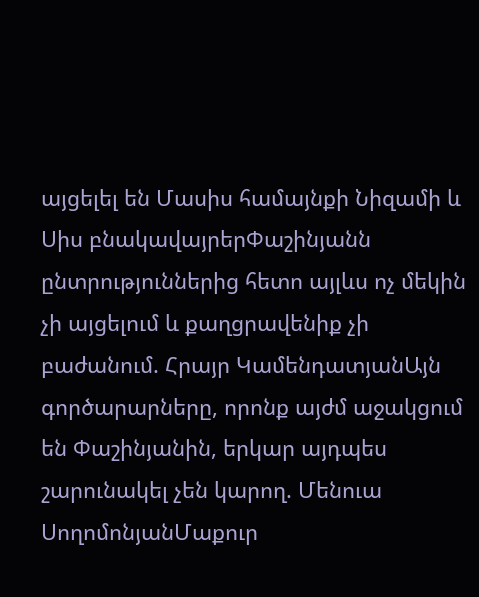այցելել են Մասիս համայնքի Նիզամի և Սիս բնակավայրերՓաշինյանն ընտրություններից հետո այլևս ոչ մեկին չի այցելում և քաղցրավենիք չի բաժանում. Հրայր ԿամենդատյանԱյն գործարարները, որոնք այժմ աջակցում են Փաշինյանին, երկար այդպես շարունակել չեն կարող. Մենուա ՍողոմոնյանՄաքուր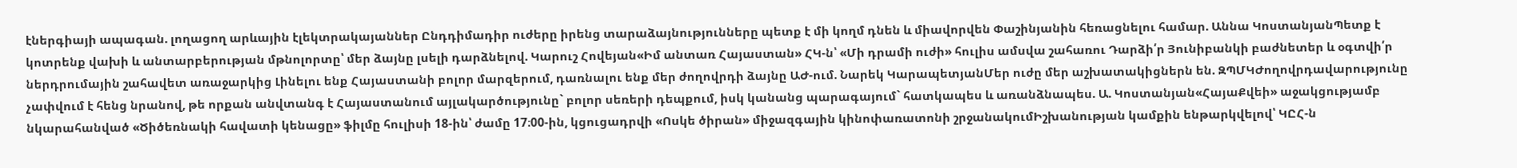էներգիայի ապագան. լողացող արևային էլեկտրակայաններ Ընդդիմադիր ուժերը իրենց տարաձայնությունները պետք է մի կողմ դնեն և միավորվեն Փաշինյանին հեռացնելու համար. Աննա ԿոստանյանՊետք է կոտրենք վախի և անտարբերության մթնոլորտը՝ մեր ձայնը լսելի դարձնելով. Կարուշ Հովեյան«Իմ անտառ Հայաստան» ՀԿ-ն՝ «Մի դրամի ուժի» հուլիս ամսվա շահառու Դարձի՛ր Յունիբանկի բաժնետեր և օգտվի՛ր ներդրումային շահավետ առաջարկից Լինելու ենք Հայաստանի բոլոր մարզերում, դառնալու ենք մեր ժողովրդի ձայնը ԱԺ-ում. Նարեկ ԿարապետյանՄեր ուժը մեր աշխատակիցներն են. ԶՊՄԿԺողովրդավարությունը չափվում է հենց նրանով, թե որքան անվտանգ է Հայաստանում այլակարծությունը` բոլոր սեռերի դեպքում, իսկ կանանց պարագայում` հատկապես և առանձնապես. Ա. Կոստանյան«ՀայաՔվեի» աջակցությամբ նկարահանված «Ծիծեռնակի հավատի կենացը» ֆիլմը հուլիսի 18-ին՝ ժամը 17։00-ին, կցուցադրվի «Ոսկե ծիրան» միջազգային կինոփառատոնի շրջանակումԻշխանության կամքին ենթարկվելով՝ ԿԸՀ-ն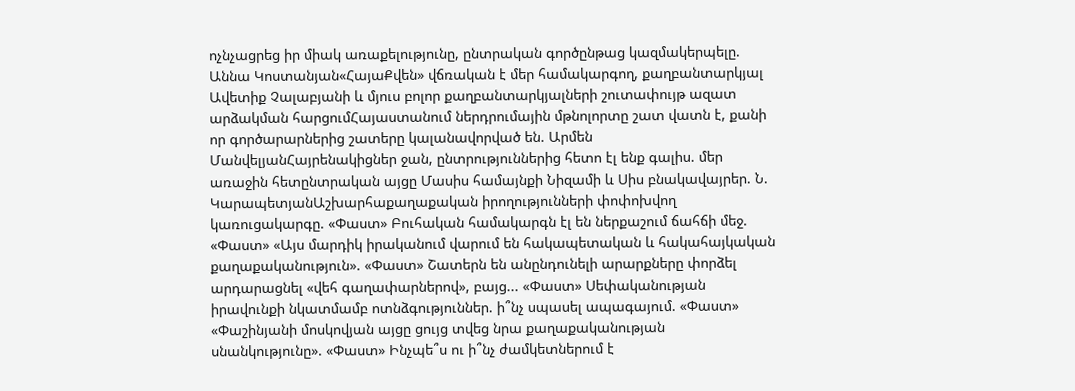ոչնչացրեց իր միակ առաքելությունը, ընտրական գործընթաց կազմակերպելը. Աննա Կոստանյան«ՀայաՔվեն» վճռական է մեր համակարգող, քաղբանտարկյալ Ավետիք Չալաբյանի և մյուս բոլոր քաղբանտարկյալների շուտափույթ ազատ արձակման հարցումՀայաստանում ներդրումային մթնոլորտը շատ վատն է, քանի որ գործարարներից շատերը կալանավորված են. Արմեն ՄանվելյանՀայրենակիցներ ջան, ընտրություններից հետո էլ ենք գալիս. մեր առաջին հետընտրական այցը Մասիս համայնքի Նիզամի և Սիս բնակավայրեր. Ն. ԿարապետյանԱշխարհաքաղաքական իրողությունների փոփոխվող կառուցակարգը. «Փաստ» Բուհական համակարգն էլ են ներքաշում ճահճի մեջ. «Փաստ» «Այս մարդիկ իրականում վարում են հակապետական և հակահայկական քաղաքականություն». «Փաստ» Շատերն են անընդունելի արարքները փորձել արդարացնել «վեհ գաղափարներով», բայց... «Փաստ» Սեփականության իրավունքի նկատմամբ ոտնձգություններ. ի՞նչ սպասել ապագայում. «Փաստ» «Փաշինյանի մոսկովյան այցը ցույց տվեց նրա քաղաքականության սնանկությունը». «Փաստ» Ինչպե՞ս ու ի՞նչ ժամկետներում է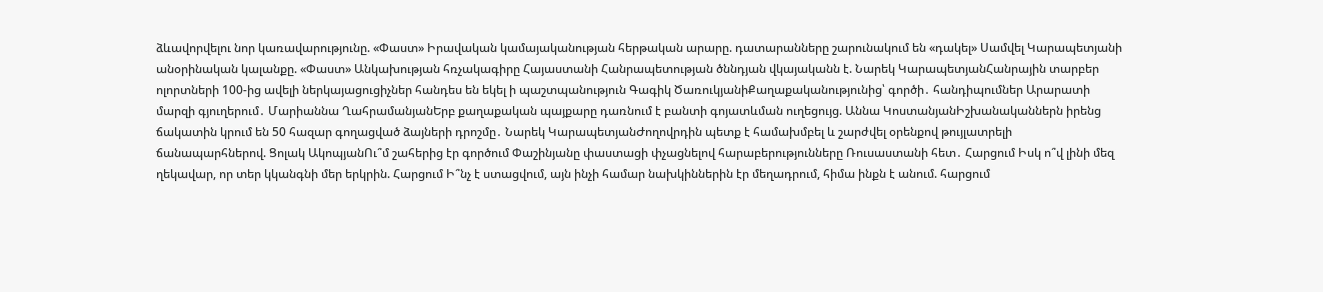ձևավորվելու նոր կառավարությունը. «Փաստ» Իրավական կամայականության հերթական արարը. դատարանները շարունակում են «դակել» Սամվել Կարապետյանի անօրինական կալանքը. «Փաստ» Անկախության հռչակագիրը Հայաստանի Հանրապետության ծննդյան վկայականն է. Նարեկ ԿարապետյանՀանրային տարբեր ոլորտների 100-ից ավելի ներկայացուցիչներ հանդես են եկել ի պաշտպանություն Գագիկ ԾառուկյանիՔաղաքականությունից՝ գործի․ հանդիպումներ Արարատի մարզի գյուղերում․ Մարիաննա ՂահրամանյանԵրբ քաղաքական պայքարը դառնում է բանտի գոյատևման ուղեցույց. Աննա ԿոստանյանԻշխանականներն իրենց ճակատին կրում են 50 հազար գողացված ձայների դրոշմը․ Նարեկ ԿարապետյանԺողովրդին պետք է համախմբել և շարժվել օրենքով թույլատրելի ճանապարհներով. Ցոլակ ԱկոպյանՈւ՞մ շահերից էր գործում Փաշինյանը փաստացի փչացնելով հարաբերությունները Ռուսաստանի հետ․ Հարցում Իսկ ո՞վ լինի մեզ ղեկավար, որ տեր կկանգնի մեր երկրին. Հարցում Ի՞նչ է ստացվում, այն ինչի համար նախկիններին էր մեղադրում, հիմա ինքն է անում. հարցում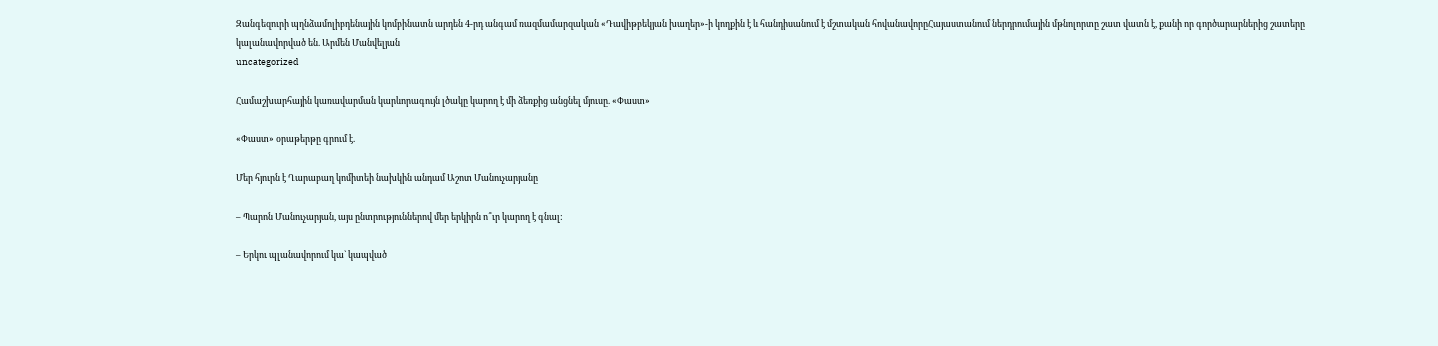Զանգեզուրի պղնձամոլիբդենային կոմբինատն արդեն 4-րդ անգամ ռազմամարզական «Դավիթբեկյան խաղեր»-ի կողքին է և հանդիսանում է մշտական հովանավորըՀայաստանում ներդրումային մթնոլորտը շատ վատն է, քանի որ գործարարներից շատերը կալանավորված են. Արմեն Մանվելյան
uncategorized

Համաշխարհային կառավարման կարևորագույն լծակը կարող է մի ձեռքից անցնել մյուսը. «Փաստ»

«Փաստ» օրաթերթը գրում է.

Մեր հյուրն է Ղարաբաղ կոմիտեի նախկին անդամ Աշոտ Մանուչարյանը

– Պարոն Մանուչարյան, այս ընտրություններով մեր երկիրն ո՞ւր կարող է գնալ:

– Երկու պլանավորում կա` կապված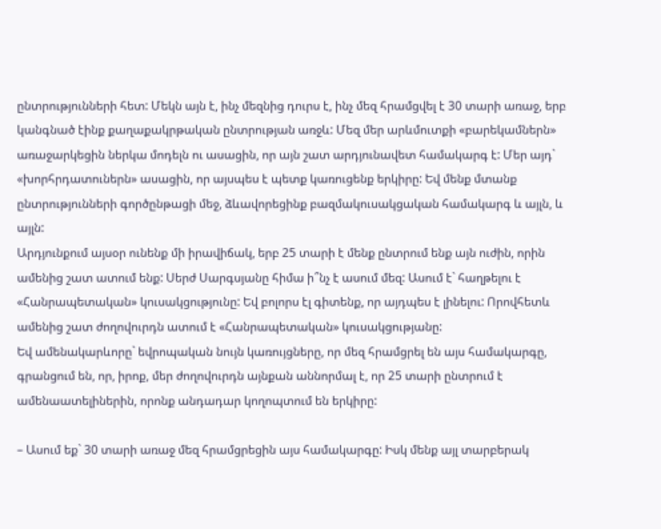ընտրությունների հետ: Մեկն այն է, ինչ մեզնից դուրս է, ինչ մեզ հրամցվել է 30 տարի առաջ, երբ կանգնած էինք քաղաքակրթական ընտրության առջև: Մեզ մեր արևմուտքի «բարեկամներն» առաջարկեցին ներկա մոդելն ու ասացին, որ այն շատ արդյունավետ համակարգ է: Մեր այդ` «խորհրդատուներն» ասացին, որ այսպես է պետք կառուցենք երկիրը: Եվ մենք մտանք ընտրությունների գործընթացի մեջ, ձևավորեցինք բազմակուսակցական համակարգ և այլն, և այլն:
Արդյունքում այսօր ունենք մի իրավիճակ, երբ 25 տարի է մենք ընտրում ենք այն ուժին, որին ամենից շատ ատում ենք: Սերժ Սարգսյանը հիմա ի՞նչ է ասում մեզ: Ասում է` հաղթելու է «Հանրապետական» կուսակցությունը: Եվ բոլորս էլ գիտենք, որ այդպես է լինելու: Որովհետև ամենից շատ ժողովուրդն ատում է «Հանրապետական» կուսակցությանը:
Եվ ամենակարևորը` եվրոպական նույն կառույցները, որ մեզ հրամցրել են այս համակարգը, գրանցում են, որ, իրոք, մեր ժողովուրդն այնքան աննորմալ է, որ 25 տարի ընտրում է ամենաատելիներին, որոնք անդադար կողոպտում են երկիրը:

– Ասում եք` 30 տարի առաջ մեզ հրամցրեցին այս համակարգը: Իսկ մենք այլ տարբերակ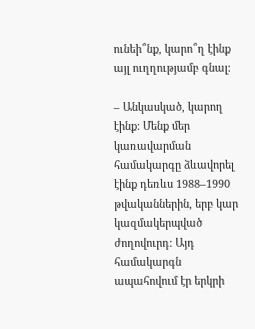ունեի՞նք, կարո՞ղ էինք այլ ուղղությամբ գնալ:

– Անկասկած, կարող էինք: Մենք մեր կառավարման համակարգը ձևավորել էինք դեռևս 1988–1990 թվականներին, երբ կար կազմակերպված ժողովուրդ: Այդ համակարգն ապահովում էր երկրի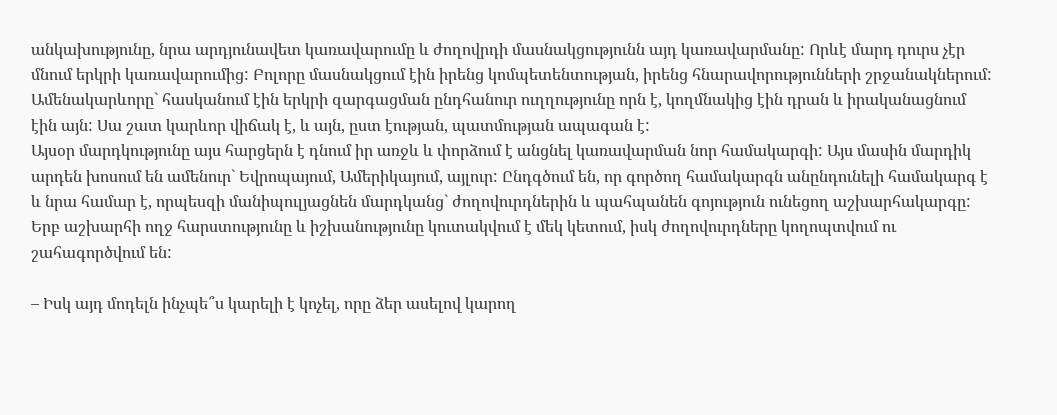անկախությունը, նրա արդյունավետ կառավարումը և ժողովրդի մասնակցությունն այդ կառավարմանը: Որևէ մարդ դուրս չէր մնում երկրի կառավարումից: Բոլորը մասնակցում էին իրենց կոմպետենտության, իրենց հնարավորությունների շրջանակներում:
Ամենակարևորը` հասկանում էին երկրի զարգացման ընդհանուր ուղղությունը որն է, կողմնակից էին դրան և իրականացնում էին այն: Սա շատ կարևոր վիճակ է, և այն, ըստ էության, պատմության ապագան է:
Այսօր մարդկությունը այս հարցերն է դնում իր առջև և փորձում է անցնել կառավարման նոր համակարգի: Այս մասին մարդիկ արդեն խոսում են ամենուր` Եվրոպայում, Ամերիկայում, այլուր: Ընդգծում են, որ գործող համակարգն անընդունելի համակարգ է և նրա համար է, որպեսզի մանիպուլյացնեն մարդկանց` ժողովուրդներին և պահպանեն գոյություն ունեցող աշխարհակարգը: Երբ աշխարհի ողջ հարստությունը և իշխանությունը կուտակվում է մեկ կետում, իսկ ժողովուրդները կողոպտվում ու շահագործվում են:

– Իսկ այդ մոդելն ինչպե՞ս կարելի է կոչել, որը ձեր ասելով կարող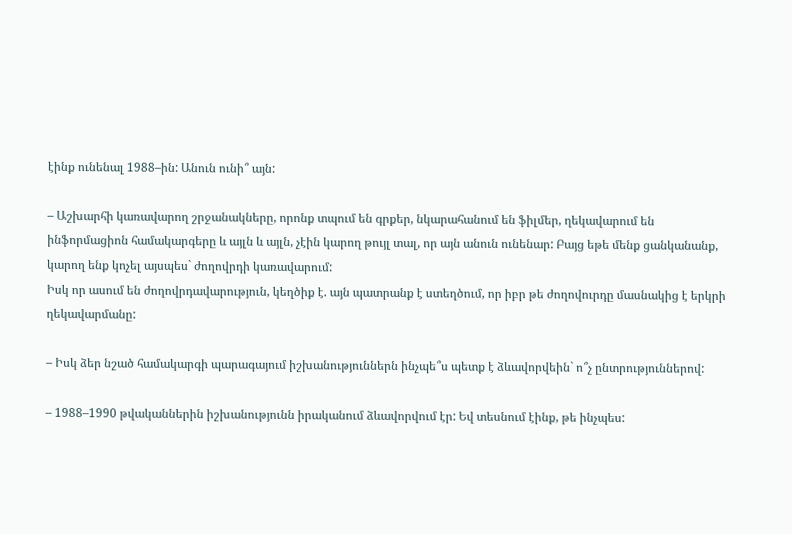էինք ունենալ 1988–ին: Անուն ունի՞ այն:

– Աշխարհի կառավարող շրջանակները, որոնք տպում են գրքեր, նկարահանում են ֆիլմեր, ղեկավարում են ինֆորմացիոն համակարգերը և այլն և այլն, չէին կարող թույլ տալ, որ այն անուն ունենար: Բայց եթե մենք ցանկանանք, կարող ենք կոչել այսպես` ժողովրդի կառավարում:
Իսկ որ ասում են ժողովրդավարություն, կեղծիք է. այն պատրանք է ստեղծում, որ իբր թե ժողովուրդը մասնակից է երկրի ղեկավարմանը:

– Իսկ ձեր նշած համակարգի պարագայում իշխանություններն ինչպե՞ս պետք է ձևավորվեին` ո՞չ ընտրություններով:

– 1988–1990 թվականներին իշխանությունն իրականում ձևավորվում էր: Եվ տեսնում էինք, թե ինչպես: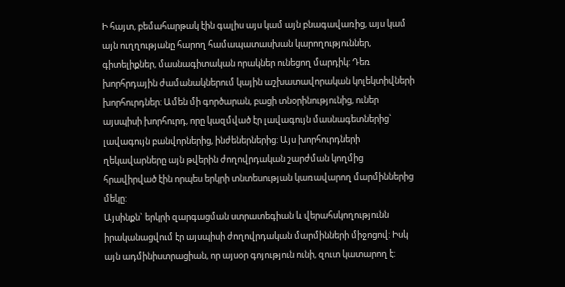Ի հայտ, բեմահարթակ էին գալիս այս կամ այն բնագավառից, այս կամ այն ուղղությանը հարող համապատասխան կարողություններ, գիտելիքներ, մասնագիտական որակներ ունեցող մարդիկ: Դեռ խորհրդային ժամանակներում կային աշխատավորական կոլեկտիվների խորհուրդներ: Ամեն մի գործարան, բացի տնօրինությունից, ուներ այսպիսի խորհուրդ, որը կազմված էր լավագույն մասնագետներից` լավագույն բանվորներից, ինժեներներից: Այս խորհուրդների ղեկավարները այն թվերին ժողովրդական շարժման կողմից հրավիրված էին որպես երկրի տնտեսության կառավարող մարմիններից մեկը:
Այսինքն` երկրի զարգացման ստրատեգիան և վերահսկողությունն իրականացվում էր այսպիսի ժողովրդական մարմինների միջոցով: Իսկ այն ադմինիստրացիան, որ այսօր գոյություն ունի, զուտ կատարող է: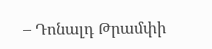– Դոնալդ Թրամփի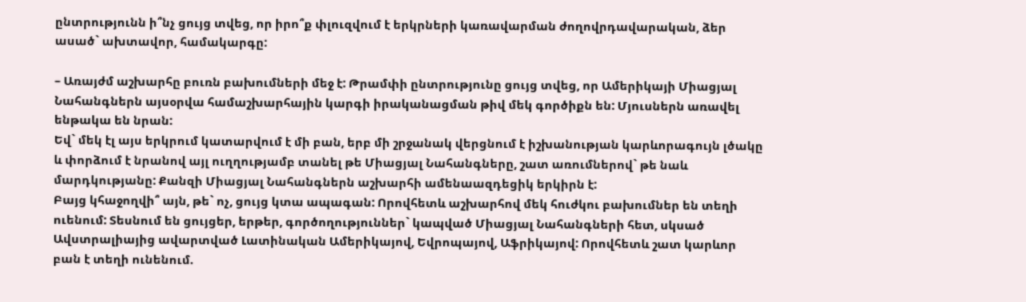ընտրությունն ի՞նչ ցույց տվեց, որ իրո՞ք փլուզվում է երկրների կառավարման ժողովրդավարական, ձեր ասած` ախտավոր, համակարգը:

– Առայժմ աշխարհը բուռն բախումների մեջ է: Թրամփի ընտրությունը ցույց տվեց, որ Ամերիկայի Միացյալ Նահանգներն այսօրվա համաշխարհային կարգի իրականացման թիվ մեկ գործիքն են: Մյուսներն առավել ենթակա են նրան:
Եվ` մեկ էլ այս երկրում կատարվում է մի բան, երբ մի շրջանակ վերցնում է իշխանության կարևորագույն լծակը և փորձում է նրանով այլ ուղղությամբ տանել թե Միացյալ Նահանգները, շատ առումներով` թե նաև մարդկությանը: Քանզի Միացյալ Նահանգներն աշխարհի ամենաազդեցիկ երկիրն է:
Բայց կհաջողվի՞ այն, թե` ոչ, ցույց կտա ապագան: Որովհետև աշխարհով մեկ հուժկու բախումներ են տեղի ուենում: Տեսնում են ցույցեր, երթեր, գործողություններ` կապված Միացյալ Նահանգների հետ, սկսած Ավստրալիայից ավարտված Լատինական Ամերիկայով, Եվրոպայով, Աֆրիկայով: Որովհետև շատ կարևոր բան է տեղի ունենում.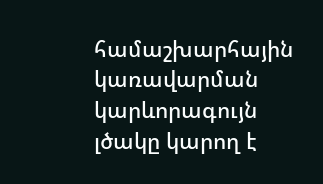համաշխարհային կառավարման կարևորագույն լծակը կարող է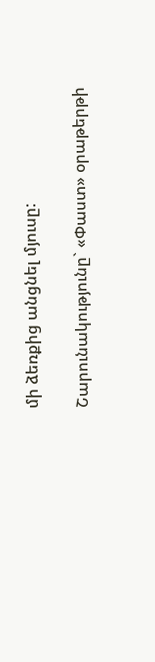մի ձեռքից անցնել մյուսը:

Շարունակությունը` «Փաստ» օրաթերթի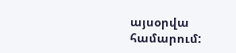այսօրվա համարում: